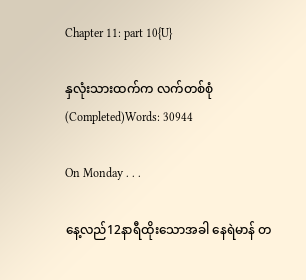Chapter 11: part 10{U}

နှလုံးသားထက်က လက်တစ်စုံ (Completed)Words: 30944

On Monday . . .

နေ့လည်12နာရီထိုးသောအခါ နေရဲမာန် တ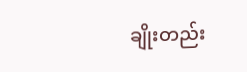ချိုးတည်း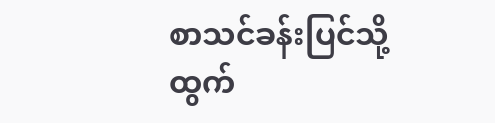စာသင်ခန်းပြင်သို့ ထွက်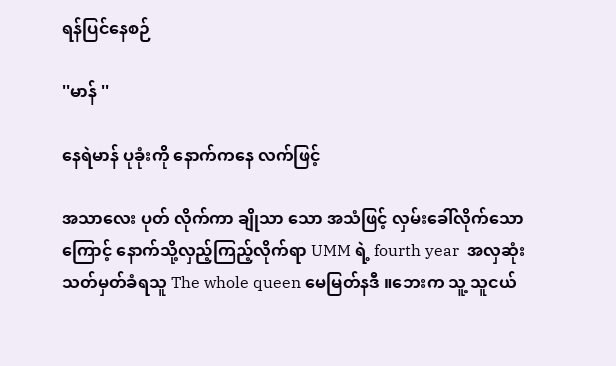ရန်ပြင်နေစဉ်

''မာန် ''

နေရဲမာန် ပုခုံးကို နောက်ကနေ လက်ဖြင့်

အသာလေး ပုတ် လိုက်ကာ ချိုသာ သော အသံဖြင့် လှမ်းခေါ်လိုက်သော ကြောင့် နောက်သို့လှည့်ကြည့်လိုက်ရာ UMM ရဲ့ fourth year  အလှဆုံး သတ်မှတ်ခံရသူ The whole queen မေမြတ်နဒီ ။ဘေးက သူ့ သူငယ်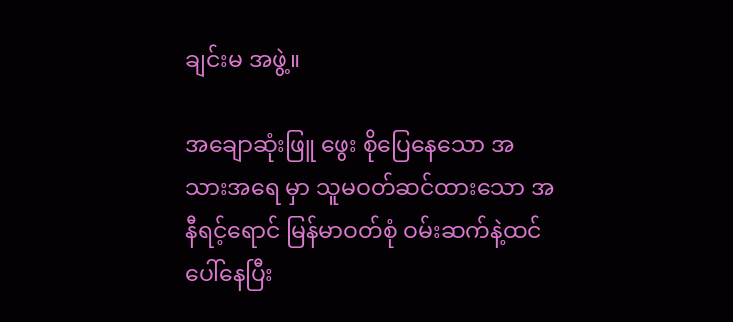ချင်းမ အဖွဲ့။

အချောဆုံးဖြူ ဖွေး စိုပြေနေသော အသားအရေ မှာ သူမဝတ်ဆင်ထားသော အနီရင့်ရောင် မြန်မာဝတ်စုံ ဝမ်းဆက်နဲ့ထင်ပေါ်နေပြီး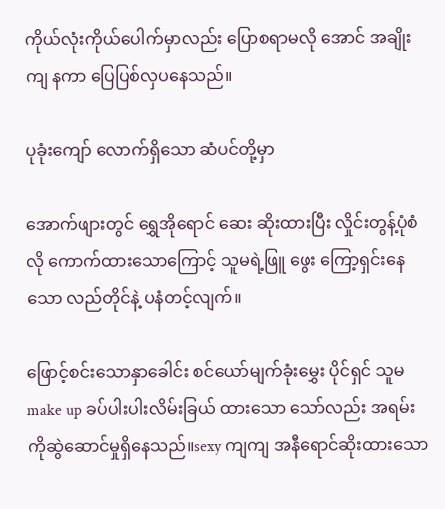ကိုယ်လုံးကိုယ်ပေါက်မှာလည်း ပြောစရာမလို အောင် အချိုးကျ နကာ ပြေပြစ်လှပနေသည်။

ပုခုံးကျော် လောက်ရှိသော ဆံပင်တို့မှာ

အောက်ဖျားတွင် ရွှေအိုရောင် ဆေး ဆိုးထားပြီး လှိုင်းတွန့်ပုံစံလို ကောက်ထားသောကြောင့် သူမရဲ့ဖြူ ဖွေး ကြော့ရှင်းနေသော လည်တိုင်နဲ့ ပနံတင့်လျက်။

ဖြောင့်စင်းသောနှာခေါင်း စင်ယော်မျက်ခုံးမွှေး ပိုင်ရှင် သူမ make up ခပ်ပါးပါးလိမ်းခြယ် ထားသော သော်လည်း အရမ်းကိုဆွဲဆောင်မှုရှိနေသည်။sexy ကျကျ အနီရောင်ဆိုးထားသော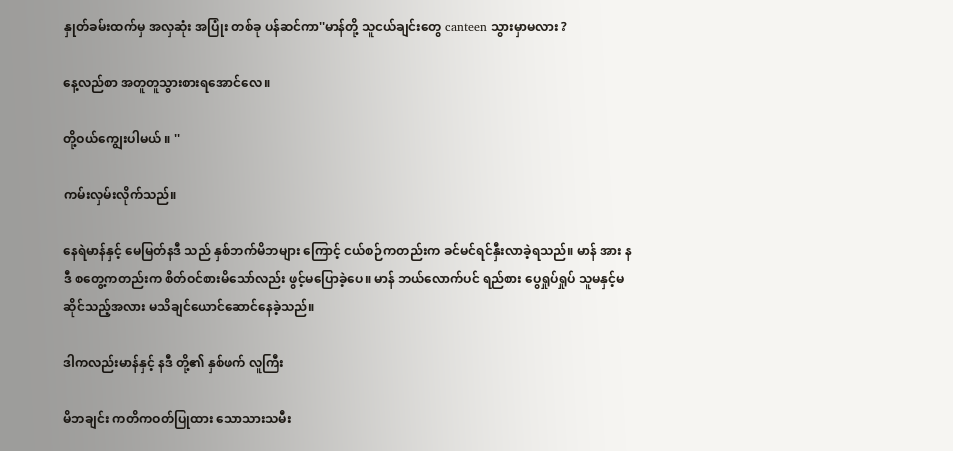နှုတ်ခမ်းထက်မှ အလှဆုံး အပြုံး တစ်ခု ပန်ဆင်ကာ''မာန်တို့ သူငယ်ချင်းတွေ canteen သွားမှာမလား ?

နေ့လည်စာ အတူတူသွားစားရအောင်လေ။

တို့ဝယ်ကျွေးပါမယ် ။ ''

ကမ်းလှမ်းလိုက်သည်။

နေရဲမာန်နှင့် မေမြတ်နဒီ သည် နှစ်ဘက်မိဘများ ကြောင့် ငယ်စဉ်ကတည်းက ခင်မင်ရင်နှီးလာခဲ့ရသည်။ မာန် အား နဒီ စတွေ့ကတည်းက စိတ်ဝင်စားမိသော်လည်း ဖွင့်မပြောခဲ့ပေ။ မာန် ဘယ်လောက်ပင် ရည်စား ပွေရှုပ်ရှုပ် သူမနှင့်မဆိုင်သည့်အလား မသိချင်ယောင်ဆောင်နေခဲ့သည်။

ဒါကလည်းမာန်နှင့် နဒီ တို့၏ နှစ်ဖက် လူကြီး

မိဘချင်း ကတိကဝတ်ပြုထား သောသားသမီး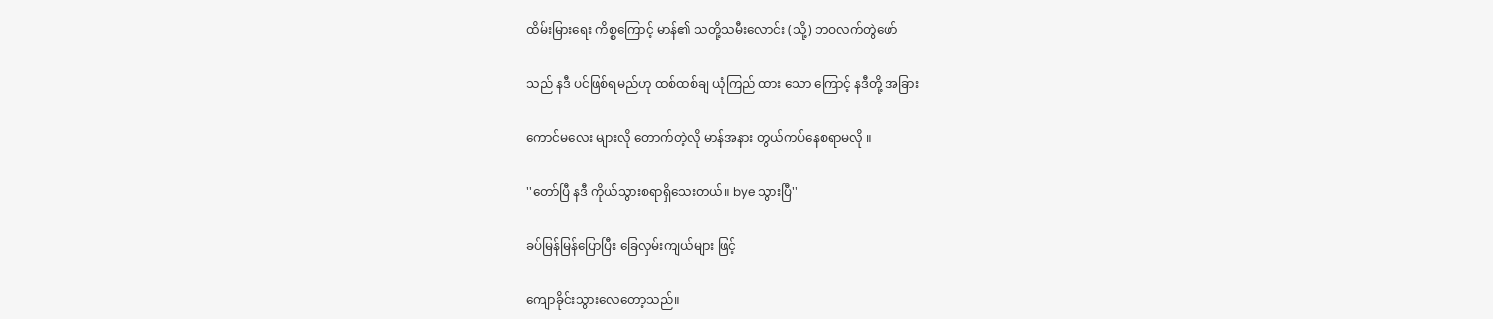ထိမ်းမြားရေး ကိစ္စကြောင့် မာန်၏ သတို့သမီးလောင်း (သို့) ဘဝလက်တွဲဖော်

သည် နဒီ ပင်ဖြစ်ရမည်ဟု ထစ်ထစ်ချ ယုံကြည် ထား သော ကြောင့် နဒီတို့ အခြား

ကောင်မလေး များလို တောက်တဲ့လို မာန်အနား တွယ်ကပ်နေစရာမလို ။

''တော်ပြီ နဒီ ကိုယ်သွားစရာရှိသေးတယ်။ bye သွားပြီ''

ခပ်မြန်မြန်ပြောပြီး ခြေလှမ်းကျယ်များ ဖြင့်

ကျောခိုင်းသွားလေတော့သည်။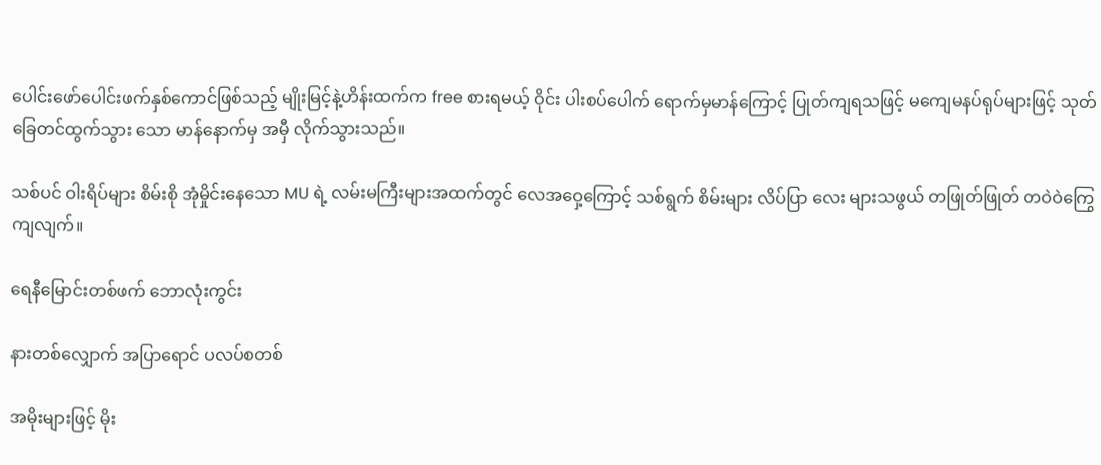ပေါင်းဖော်ပေါင်းဖက်နှစ်ကောင်ဖြစ်သည့် မျိုးမြင့်နဲ့ဟိန်းထက်က free စားရမယ့် ဝိုင်း ပါးစပ်ပေါက် ရောက်မှမာန်ကြောင့် ပြုတ်ကျရသဖြင့် မကျေမနပ်ရုပ်များဖြင့် သုတ်ခြေတင်ထွက်သွား သော မာန်နောက်မှ အမှီ လိုက်သွားသည်။

သစ်ပင် ဝါးရိပ်များ စိမ်းစို အုံမှိုင်းနေသော MU ရဲ့ လမ်းမကြီးများအထက်တွင် လေအဝှေ့ကြောင့် သစ်ရွက် စိမ်းများ လိပ်ပြာ လေး များသဖွယ် တဖြုတ်ဖြုတ် တဝဲဝဲကြွေကျလျက်။

ရေနီမြောင်းတစ်ဖက် ဘောလုံးကွင်း

နားတစ်လျှောက် အပြာရောင် ပလပ်စတစ်

အမိုးများဖြင့် မိုး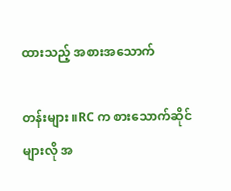ထားသည့် အစားအသောက်

တန်းများ ။RC က စားသောက်ဆိုင်များလို အ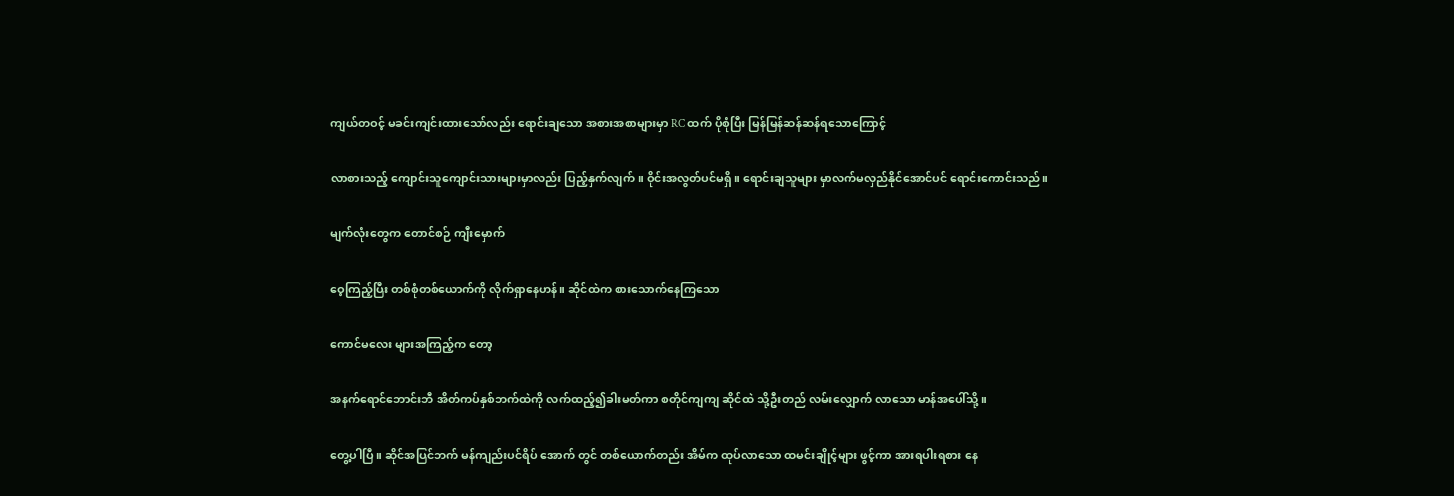ကျယ်တဝင့် မခင်းကျင်းထားသော်လည်း ရောင်းချသော အစားအစာများမှာ RC ထက် ပိုစုံပြီး မြန်မြန်ဆန်ဆန်ရသောကြောင့်

လာစားသည့် ကျောင်းသူကျောင်းသားများမှာလည်း ပြည့်နှက်လျက်။ ဝိုင်းအလွတ်ပင်မရှိ။ ရောင်းချသူများ မှာလက်မလှည်နိုင်အောင်ပင် ရောင်းကောင်းသည်။

မျက်လုံးတွေက တောင်စဉ် ကျီးမှောက်

ဝေ့ကြည့်ပြီး တစ်စုံတစ်ယောက်ကို လိုက်ရှာနေဟန်။ ဆိုင်ထဲက စားသောက်နေကြသော

ကောင်မလေး များအကြည့်က တော့

အနက်ရောင်ဘောင်းဘီ အိတ်ကပ်နှစ်ဘက်ထဲကို လက်ထည့်၍ခါးမတ်ကာ စတိုင်ကျကျ ဆိုင်ထဲ သို့ဦးတည် လမ်းလျှောက် လာသော မာန်အပေါ်သို့။

တွေ့ပါပြီ။ ဆိုင်အပြင်ဘက် မန်ကျည်းပင်ရိပ် အောက် တွင် တစ်ယောက်တည်း အိမ်က ထုပ်လာသော ထမင်းချိုင့်များ ဖွင့်ကာ အားရပါးရစား နေ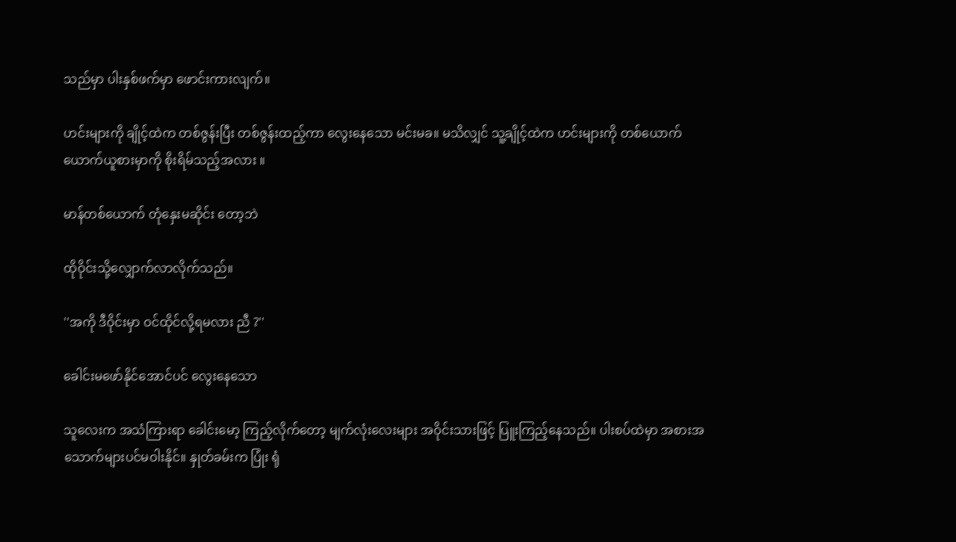သည်မှာ ပါးနှစ်ဖက်မှာ ဖောင်းကားလျက်။

ဟင်းများကို ချိုင့်ထဲက တစ်ဇွန်းပြီး တစ်ဇွန်းထည့်ကာ လွေးနေသော မင်းမခ။ မသိလျှင် သူ့ချိုင့်ထဲက ဟင်းများကို တစ်ယောက်ယောက်ယူစားမှာကို စိုးရိမ်သည့်အလား ။

မာန်တစ်ယောက် တုံနှေးမဆိုင်း တော့ဘဲ

ထိုဝိုင်းသို့လျှောက်လာလိုက်သည်။

''အကို ဒီဝိုင်းမှာ ဝင်ထိုင်လို့ရမလား ညီ ?''

ခေါင်းမဖော်နိုင်အောင်ပင် လွေးနေသော

သူလေးက အသံကြားရာ ခေါင်းမော့ ကြည့်လိုက်တော့ မျက်လုံးလေးများ အဝိုင်းသားဖြင့် ပြူးကြည့်နေသည်။ ပါးစပ်ထဲမှာ အစားအသောက်များပင်မဝါးနိုင်။ နှုတ်ခမ်းက ပြုံး ရုံ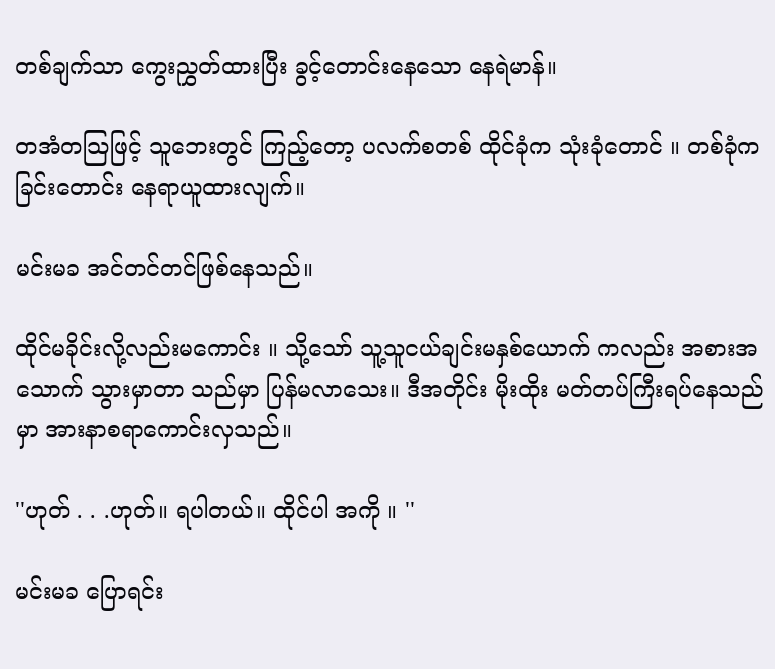တစ်ချက်သာ ကွေးညွှတ်ထားပြီး ခွင့်တောင်းနေသော နေရဲမာန်။

တအံတသြဖြင့် သူဘေးတွင် ကြည့်တော့ ပလက်စတစ် ထိုင်ခုံက သုံးခုံတောင် ။ တစ်ခုံက ခြင်းတောင်း နေရာယူထားလျက်။

မင်းမခ အင်တင်တင်ဖြစ်နေသည်။

ထိုင်မခိုင်းလို့လည်းမကောင်း ။ သို့သော် သူ့သူငယ်ချင်းမနှစ်ယောက် ကလည်း အစားအသောက် သွားမှာတာ သည်မှာ ပြန်မလာသေး။ ဒီအတိုင်း မိုးထိုး မတ်တပ်ကြီးရပ်နေသည်မှာ အားနာစရာကောင်းလှသည်။

''ဟုတ် . . .ဟုတ်။ ရပါတယ်။ ထိုင်ပါ အကို ။ ''

မင်းမခ ပြောရင်း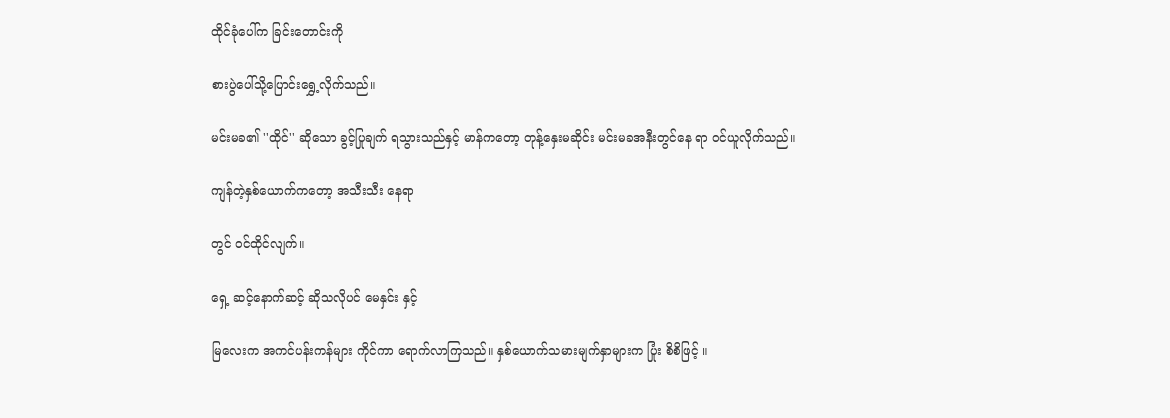ထိုင်ခုံပေါ်က ခြင်းတောင်းကို

စားပွဲပေါ်သို့ပြောင်းရွှေ့လိုက်သည်။

မင်းမခ၏ ''ထိုင်'' ဆိုသော ခွင့်ပြုချက် ရသွားသည်နှင့် မာန်ကတော့ တုန့်နှေးမဆိုင်း မင်းမခအနီးတွင်နေ ရာ ဝင်ယူလိုက်သည်။

ကျန်တဲ့နှစ်ယောက်ကတော့ အသီးသီး နေရာ

တွင် ဝင်ထိုင်လျက်။

ရှေ့ ဆင့်နောက်ဆင့် ဆိုသလိုပင် မေနှင်း နှင့်

မြလေးက အကင်ပန်းကန်များ ကိုင်ကာ ရောက်လာကြသည်။ နှစ်ယောက်သမားမျက်နှာများက ပြုံး စိစိဖြင့် ။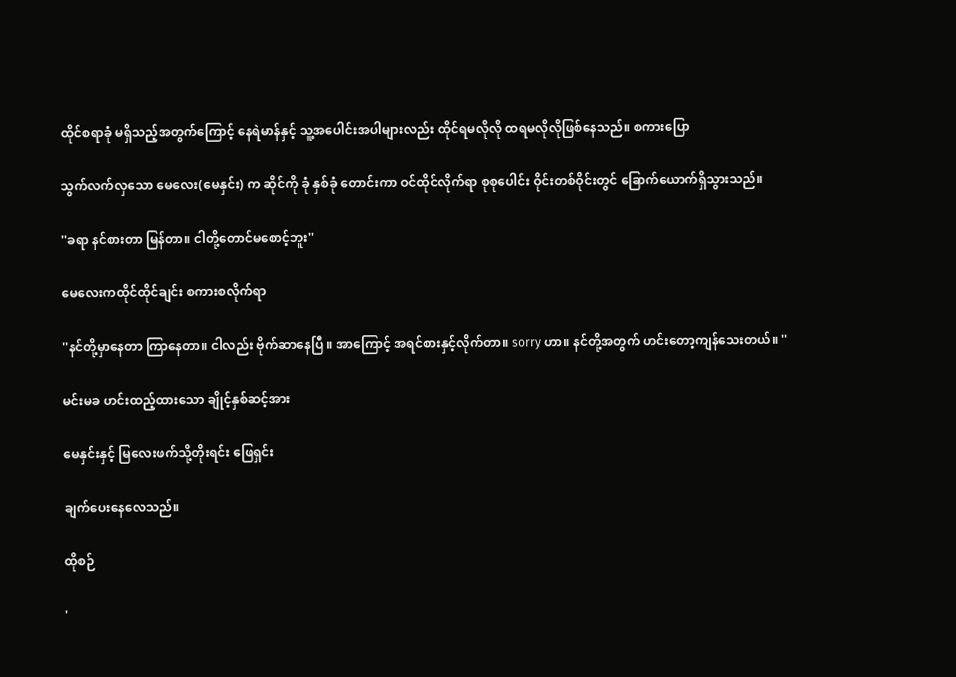ထိုင်စရာခုံ မရှိသည့်အတွက်ကြောင့် နေရဲမာန်နှင့် သူ့အပေါင်းအပါများလည်း ထိုင်ရမလိုလို ထရမလိုလိုဖြစ်နေသည်။ စကားပြော

သွက်လက်လှသော မေလေး(မေနှင်း) က ဆိုင်ကို ခုံ နှစ်ခုံ တောင်းကာ ဝင်ထိုင်လိုက်ရာ စုစုပေါင်း ဝိုင်းတစ်ဝိုင်းတွင် ခြောက်ယောက်ရှိသွားသည်။

''ခရာ နင်စားတာ မြန်တာ။ ငါတို့တောင်မစောင့်ဘူး''

မေလေးကထိုင်ထိုင်ချင်း စကားစလိုက်ရာ

''နင်တို့မှာနေတာ ကြာနေတာ။ ငါလည်း ဗိုက်ဆာနေပြီ ။ အာကြောင့် အရင်စားနှင့်လိုက်တာ။ sorry ဟာ။ နင်တို့အတွက် ဟင်းတော့ကျန်သေးတယ်။ ''

မင်းမခ ဟင်းထည့်ထားသော ချိုင့်နှစ်ဆင့်အား

မေနှင်းနှင့် မြလေးဖက်သို့တိုးရင်း ဖြေရှင်း

ချက်ပေးနေလေသည်။

ထိုစဉ်

'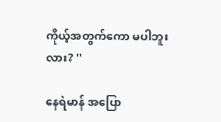ကိုယ့်အတွက်ကော မပါဘူးလား? ''

နေရဲမာန် အပြော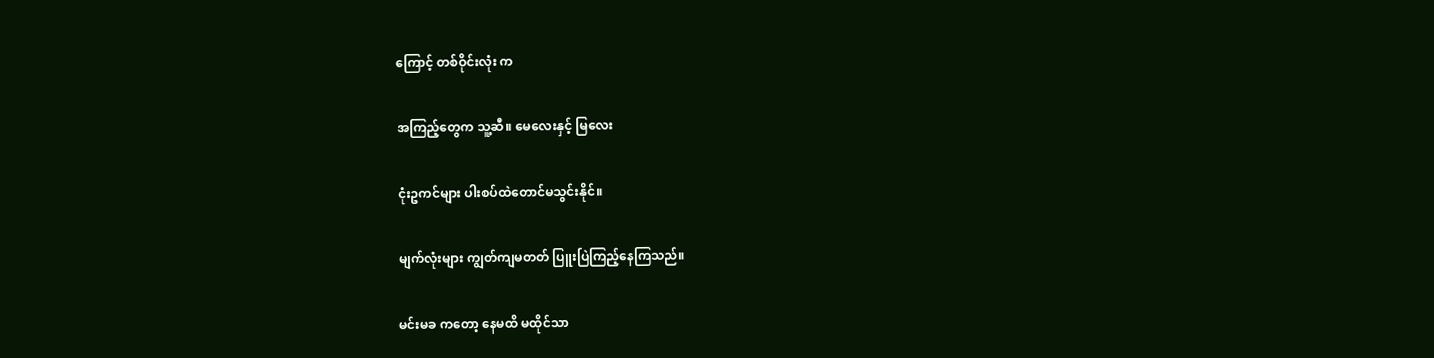ကြောင့် တစ်ဝိုင်းလုံး က

အကြည့်တွေက သူ့ဆီ။ မေလေးနှင့် မြလေး

ငုံးဥကင်များ ပါးစပ်ထဲတောင်မသွင်းနိုင်။

မျက်လုံးများ ကျွတ်ကျမတတ် ပြူးပြဲကြည့်နေကြသည်။

မင်းမခ ကတော့ နေမထိ မထိုင်သာ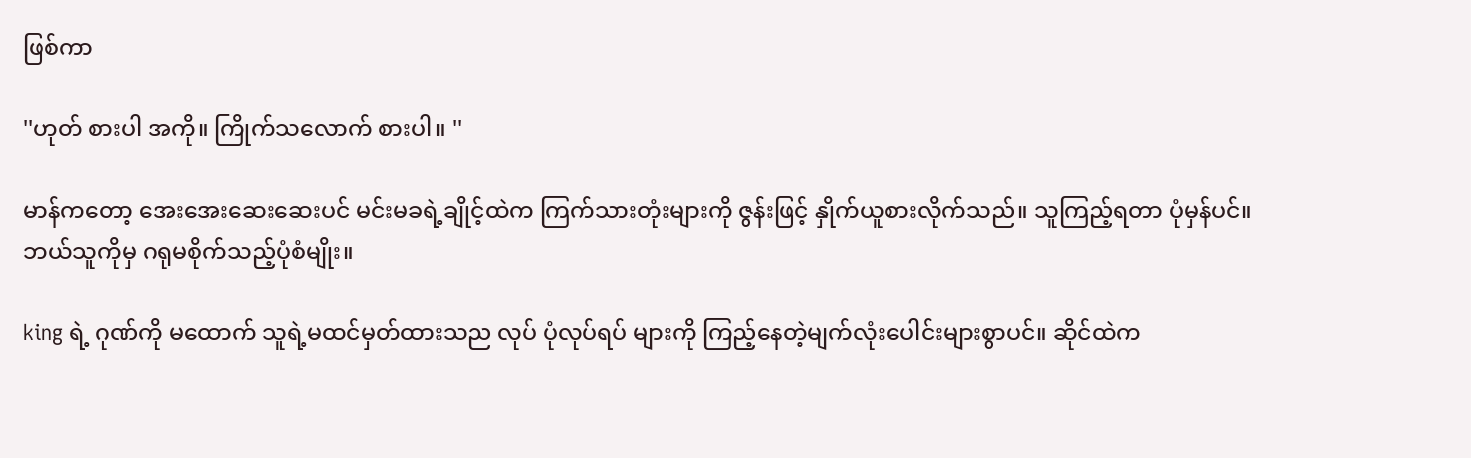ဖြစ်ကာ

''ဟုတ် စားပါ အကို။ ကြိုက်သလောက် စားပါ။ ''

မာန်ကတော့ အေးအေးဆေးဆေးပင် မင်းမခရဲ့ချိုင့်ထဲက ကြက်သားတုံးများကို ဇွန်းဖြင့် နှိုက်ယူစားလိုက်သည်။ သူကြည့်ရတာ ပုံမှန်ပင်။ဘယ်သူကိုမှ ဂရုမစိုက်သည့်ပုံစံမျိုး။

king ရဲ့ ဂုဏ်ကို မထောက် သူရဲ့မထင်မှတ်ထားသည လုပ် ပုံလုပ်ရပ် များကို ကြည့်နေတဲ့မျက်လုံးပေါင်းများစွာပင်။ ဆိုင်ထဲက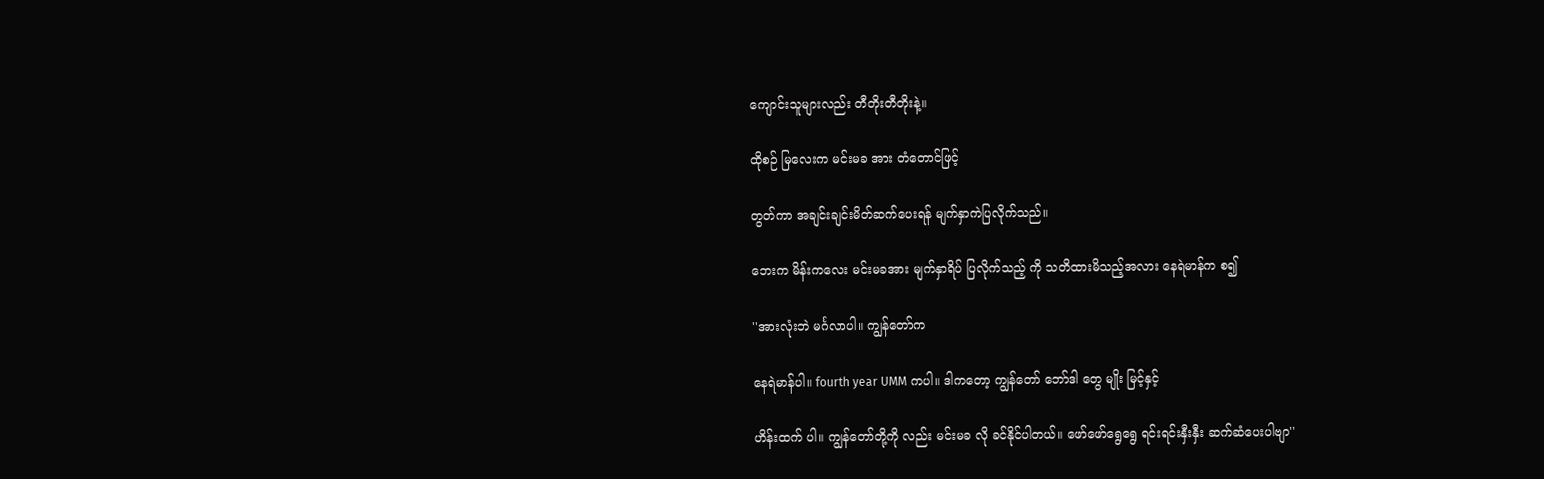ကျောင်းသူများလည်း တီတိုးတီတိုးနဲ့။

ထိုစဉ် မြလေးက မင်းမခ အား တံတောင်ဖြင့်

တွတ်ကာ အချင်းချင်းမိတ်ဆက်ပေးရန် မျက်နှာကဲပြလိုက်သည်။

ဘေးက မိန်းကလေး မင်းမခအား မျက်နှာရိပ် ပြလိုက်သည့် ကို သတိထားမိသည့်အလား နေရဲမာန်က စ၍

''အားလုံးဘဲ မင်္ဂလာပါ။ ကျွန်တော်က

နေရဲမာန်ပါ။ fourth year UMM ကပါ။ ဒါကတော့ ကျွန်တော် ဘော်ဒါ တွေ မျိုး မြင့်နှင့်

ဟိန်းထက် ပါ။ ကျွန်တော်တို့ကို လည်း မင်းမခ လို ခင်နိုင်ပါတယ်။ ဖော်ဖော်ရွေရွေ ရင်းရင်းနှီးနှီး ဆက်ဆံပေးပါဗျာ''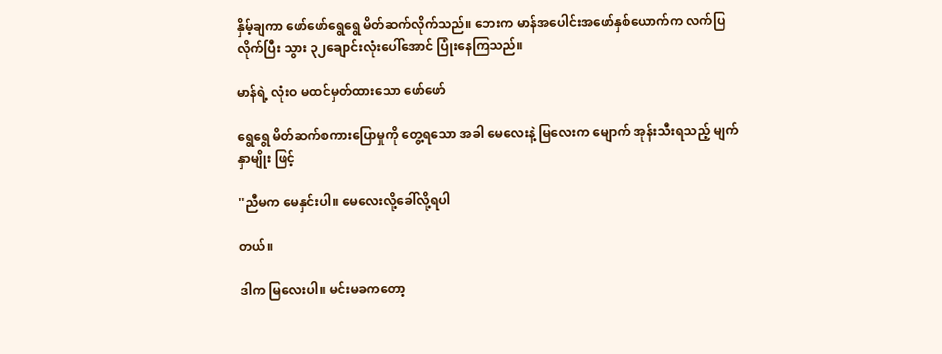နှိမ့်ချကာ ဖော်ဖော်ရွေရွေ မိတ်ဆက်လိုက်သည်။ ဘေးက မာန်အပေါင်းအဖော်နှစ်ယောက်က လက်ပြလိုက်ပြီး သွား ၃၂ချောင်းလုံးပေါ်အောင် ပြုံးနေကြသည်။

မာန်ရဲ့ လုံးဝ မထင်မှတ်ထားသော ဖော်ဖော်

ရွေရွေ မိတ်ဆက်စကားပြောမှုကို တွေ့ရသော အခါ မေလေးနဲ့ မြလေးက မျောက် အုန်းသီးရသည့် မျက်နှာမျိုး ဖြင့်

''ညီမက မေနှင်းပါ။ မေလေးလို့ခေါ်လို့ရပါ

တယ်။

ဒါက မြလေးပါ။ မင်းမခကတော့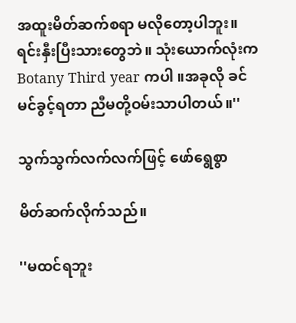အထူးမိတ်ဆက်စရာ မလိုတော့ပါဘူး။ ရင်းနှီးပြီးသားတွေဘဲ။ သုံးယောက်လုံးက Botany Third year ကပါ ။အခုလို ခင်မင်ခွင့်ရတာ ညီမတို့ဝမ်းသာပါတယ်။''

သွက်သွက်လက်လက်ဖြင့် ဖော်ရွေစွာ

မိတ်ဆက်လိုက်သည်။

''မထင်ရဘူး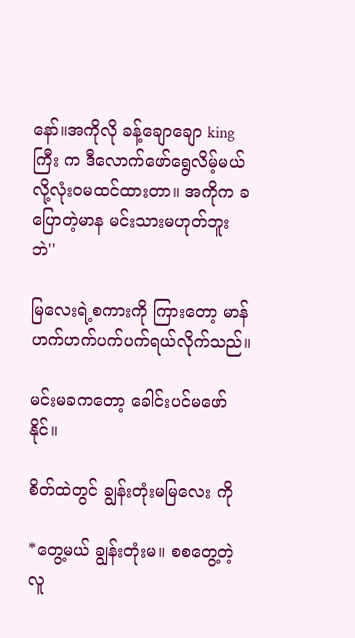နော်။အကိုလို ခန့်ချောချော kingကြီး က ဒီလောက်ဖော်ရွေလိမ့်မယ် လို့လုံးဝမထင်ထားတာ။ အကိုက ခ ပြောတဲ့မာန မင်းသားမဟုတ်ဘူးဘဲ''

မြလေးရဲ့စကားကို ကြားတော့ မာန် ဟက်ဟက်ပက်ပက်ရယ်လိုက်သည်။

မင်းမခကတော့ ခေါင်းပင်မဖော်နိုင်။

စိတ်ထဲတွင် ချွန်းတုံးမမြလေး ကို

*တွေ့မယ် ချွန်းတုံးမ။ စစတွေ့တဲ့ လူ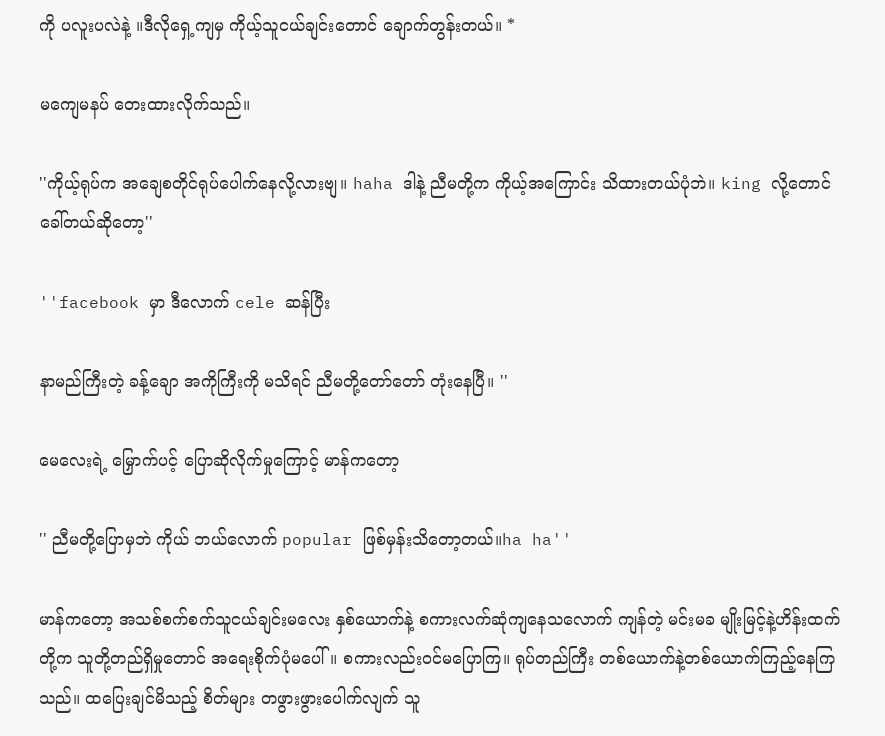ကို ပလူးပလဲနဲ့ ။ဒီလိုရှေ့ကျမှ ကိုယ့်သူငယ်ချင်းတောင် ချောက်တွန်းတယ်။ *

မကျေမနပ် တေးထားလိုက်သည်။

''ကိုယ့်ရုပ်က အချေစတိုင်ရုပ်ပေါက်နေလို့လားဗျ။ haha ဒါနဲ့ ညီမတို့က ကိုယ့်အကြောင်း သိထားတယ်ပုံဘဲ။ king လို့တောင်ခေါ်တယ်ဆိုတော့''

''facebook မှာ ဒီလောက် cele ဆန်ပြီး

နာမည်ကြီးတဲ့ ခန့်ချော အကိုကြီးကို မသိရင် ညီမတို့တော်တော် တုံးနေပြီ။ ''

မေလေးရဲ့ မြှောက်ပင့် ပြောဆိုလိုက်မှုကြောင့် မာန်ကတော့

'' ညီမတို့ပြောမှဘဲ ကိုယ် ဘယ်လောက် popular ဖြစ်မှန်းသိတော့တယ်။ha ha''

မာန်ကတော့ အသစ်စက်စက်သူငယ်ချင်းမလေး နှစ်ယောက်နဲ့ စကားလက်ဆုံကျနေသလောက် ကျန်တဲ့ မင်းမခ မျိုးမြင့်နဲ့ဟိန်းထက်တို့က သူတို့တည်ရှိမှုတောင် အရေးစိုက်ပုံမပေါ်။ စကားလည်းဝင်မပြောကြ။ ရုပ်တည်ကြီး တစ်ယောက်နဲ့တစ်ယောက်ကြည့်နေကြသည်။ ထပြေးချင်မိသည့် စိတ်များ တဖွားဖွားပေါက်လျက် သူ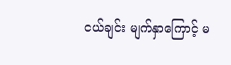ငယ်ချင်း မျက်နှာကြောင့် မ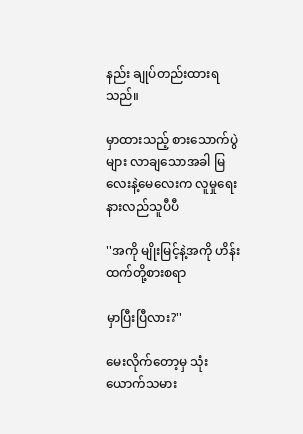နည်း ချုပ်တည်းထားရသည်။

မှာထားသည့် စားသောက်ပွဲများ လာချသောအခါ မြလေးနဲ့မေလေးက လူမှုရေးနားလည်သူပီပီ

''အကို မျိုးမြင့်နဲ့အကို ဟိန်းထက်တို့စားစရာ

မှာပြီးပြီလား?''

မေးလိုက်တော့မှ သုံးယောက်သမား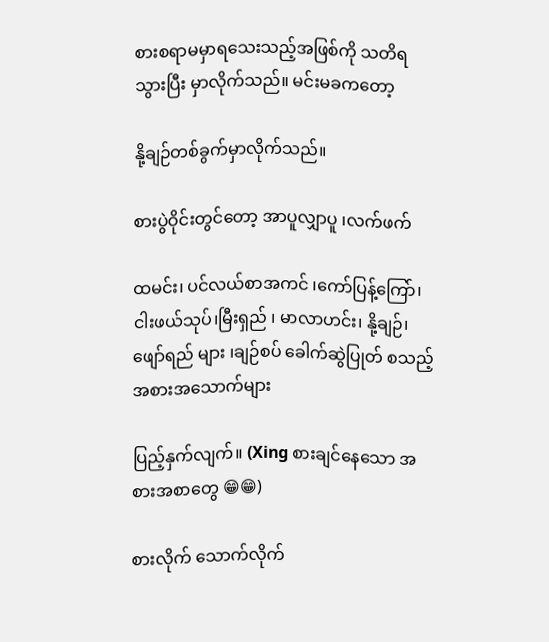စားစရာမမှာရသေးသည့်အဖြစ်ကို သတိရသွားပြီး မှာလိုက်သည်။ မင်းမခကတော့

နို့ချဉ်တစ်ခွက်မှာလိုက်သည်။

စားပွဲဝိုင်းတွင်တော့ အာပူလျှာပူ ၊လက်ဖက်

ထမင်း၊ ပင်လယ်စာအကင် ၊ကော်ပြန့်ကြော်၊ ငါးဖယ်သုပ်၊မြီးရှည် ၊ မာလာဟင်း၊ နို့ချဉ်၊ ဖျော်ရည် များ ၊ချဉ်စပ် ခေါက်ဆွဲပြုတ် စသည့် အစားအသောက်များ

ပြည့်နှက်လျက်။ (Xing စားချင်နေသော အစားအစာတွေ 😁😁)

စားလိုက် သောက်လိုက်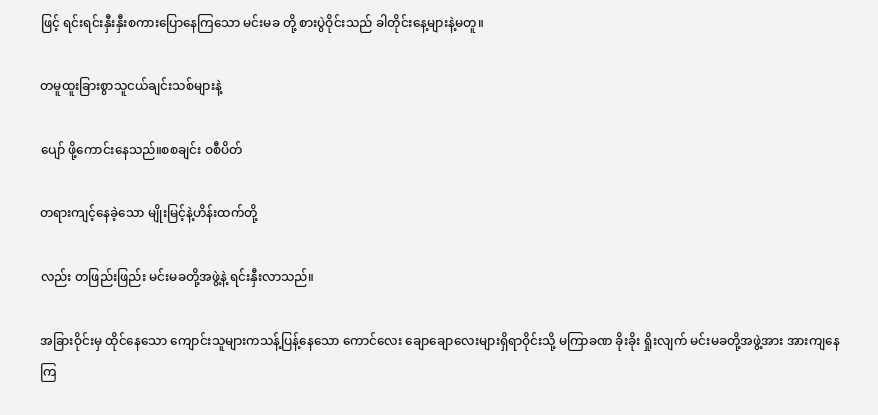ဖြင့် ရင်းရင်းနှီးနှီးစကားပြောနေကြသော မင်းမခ တို့ စားပွဲဝိုင်းသည် ခါတိုင်းနေ့များနဲ့မတူ။

တမူထူးခြားစွာသူငယ်ချင်းသစ်များနဲ့

ပျော် ဖို့ကောင်းနေသည်။စစချင်း ဝစီပိတ်

တရားကျင့်နေခဲ့သော မျိုးမြင့်နဲ့ဟိန်းထက်တို့

လည်း တဖြည်းဖြည်း မင်းမခတို့အဖွဲ့နဲ့ ရင်းနှီးလာသည်။

အခြားဝိုင်းမှ ထိုင်နေသော ကျောင်းသူများကသန့်ပြန့်နေသော ကောင်လေး ချောချောလေးများရှိရာဝိုင်းသို့ မကြာခဏ ခိုးခိုး ရှိုးလျက် မင်းမခတို့အဖွဲ့အား အားကျနေကြ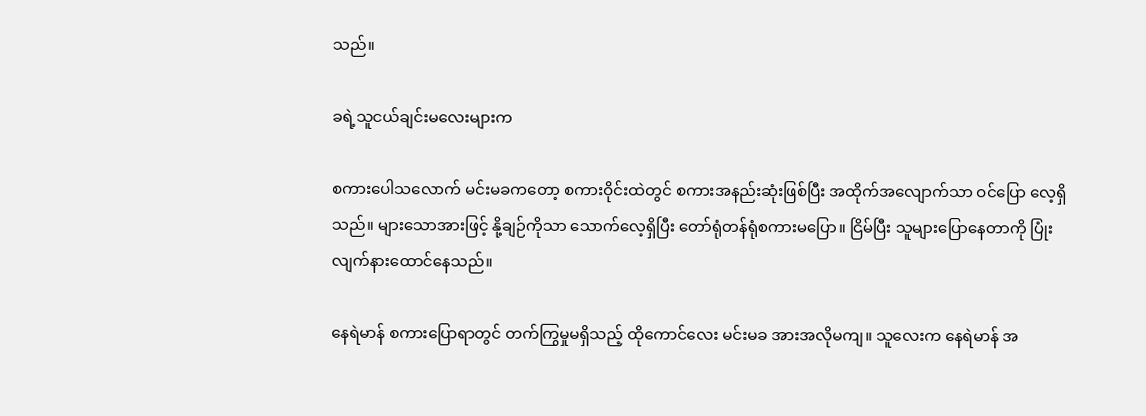သည်။

ခရဲ့သူငယ်ချင်းမလေးများက

စကားပေါသလောက် မင်းမခကတော့ စကားဝိုင်းထဲတွင် စကားအနည်းဆုံးဖြစ်ပြီး အထိုက်အလျောက်သာ ဝင်ပြော လေ့ရှိသည်။ များသောအားဖြင့် နို့ချဉ်ကိုသာ သောက်လေ့ရှိပြီး တော်ရုံတန်ရုံစကားမပြော။ ငြိမ်ပြီး သူများပြောနေတာကို ပြုံးလျက်နားထောင်နေသည်။

နေရဲမာန် စကားပြောရာတွင် တက်ကြွမှုမရှိသည့် ထိုကောင်လေး မင်းမခ အားအလိုမကျ။ သူလေးက နေရဲမာန် အ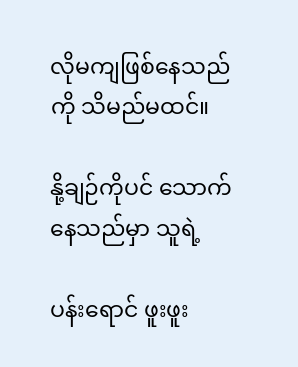လိုမကျဖြစ်နေသည်ကို သိမည်မထင်။

နို့ချဉ်ကိုပင် သောက်နေသည်မှာ သူရဲ့

ပန်းရောင် ဖူးဖူး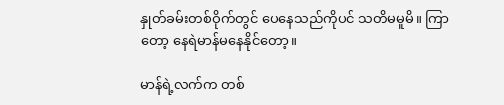နှုတ်ခမ်းတစ်ဝိုက်တွင် ပေနေသည်ကိုပင် သတိမမူမိ။ ကြာတော့ နေရဲမာန်မနေနိုင်တော့။

မာန်ရဲ့လက်က တစ်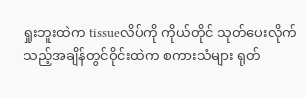ရှုးဘူးထဲက tissueလိပ်ကို ကိုယ်တိုင် သုတ်ပေးလိုက်သည့်အချိန်တွင်ဝိုင်းထဲက စကားသံများ ရုတ်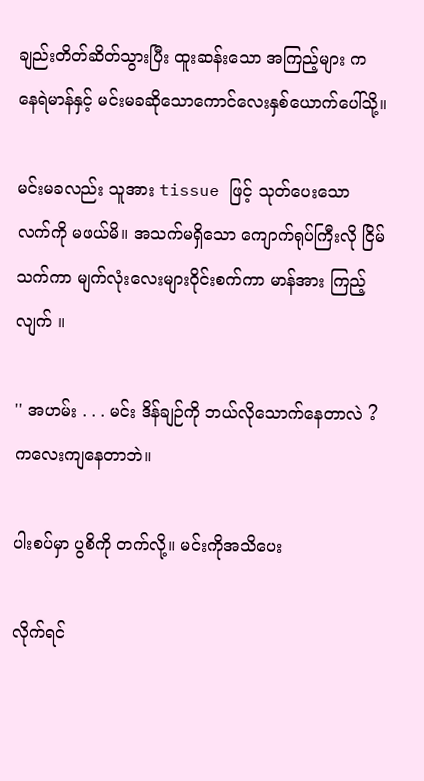ချည်းတိတ်ဆိတ်သွားပြီး ထူးဆန်းသော အကြည့်များ က နေရဲမာန်နှင့် မင်းမခဆိုသောကောင်လေးနှစ်ယောက်ပေါ်သို့။

မင်းမခလည်း သူအား tissue ဖြင့် သုတ်ပေးသော လက်ကို မဖယ်မိ။ အသက်မရှိသော ကျောက်ရုပ်ကြီးလို ငြိမ်သက်ကာ မျက်လုံးလေးများဝိုင်းစက်ကာ မာန်အား ကြည့်လျက် ။

'' အဟမ်း . . . မင်း ဒိန်ချဉ်ကို ဘယ်လိုသောက်နေတာလဲ ?ကလေးကျနေတာဘဲ။

ပါးစပ်မှာ ပွစိကို တက်လို့။ မင်းကိုအသိပေး

လိုက်ရင်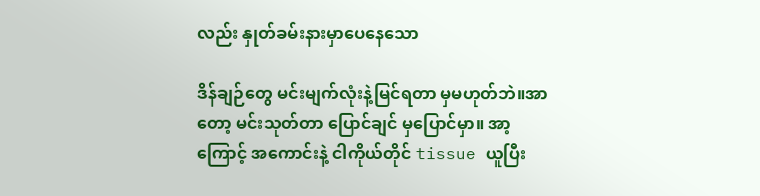လည်း နှုတ်ခမ်းနားမှာပေနေသော

ဒိန်ချဉ်တွေ မင်းမျက်လုံးနဲ့မြင်ရတာ မှမဟုတ်ဘဲ။အာတော့ မင်းသုတ်တာ ပြောင်ချင် မှပြောင်မှာ။ အာ့ကြောင့် အကောင်းနဲ့ ငါကိုယ်တိုင် tissue ယူပြီး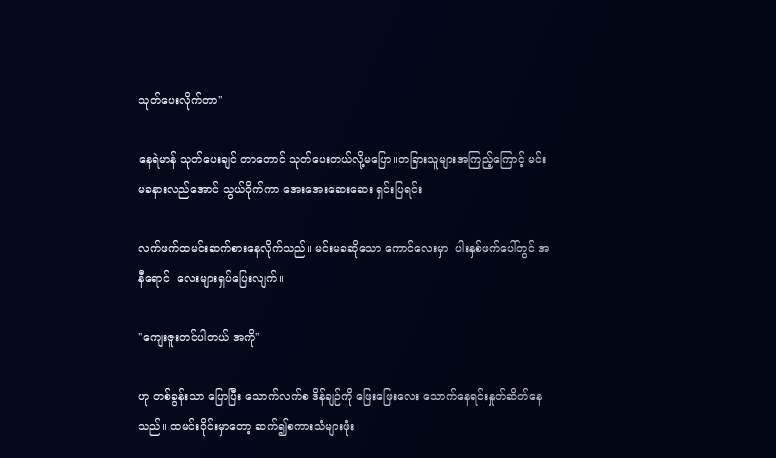သုတ်ပေးလိုက်တာ''

နေရဲမာန် သုတ်ပေးချင် တာတောင် သုတ်ပေးတယ်လို့မပြော။တခြားသူများအကြည့်ကြောင့် မင်းမခနားလည်အောင် သွယ်ဝိုက်ကာ အေးအေးဆေးဆေး ရှင်းပြရင်း

လက်ဖက်ထမင်းဆက်စားနေလိုက်သည်။ မင်းမခဆိုသော ကောင်လေးမှာ  ပါးနှစ်ဖက်ပေါ်တွင် အနီရောင်  လေးများရှပ်ပြေးလျက်။

''ကျေးဇူးတင်ပါတယ် အကို''

ဟု တစ်ခွန်းသာ ပြောပြီး သောက်လက်စ ဒိန်ချဉ်ကို ဖြေးဖြေးလေး သောက်နေရင်းနှုတ်ဆိတ်နေသည်။ ထမင်းဝိုင်းမှာတော့ ဆက်၍စကားသံများဖုံး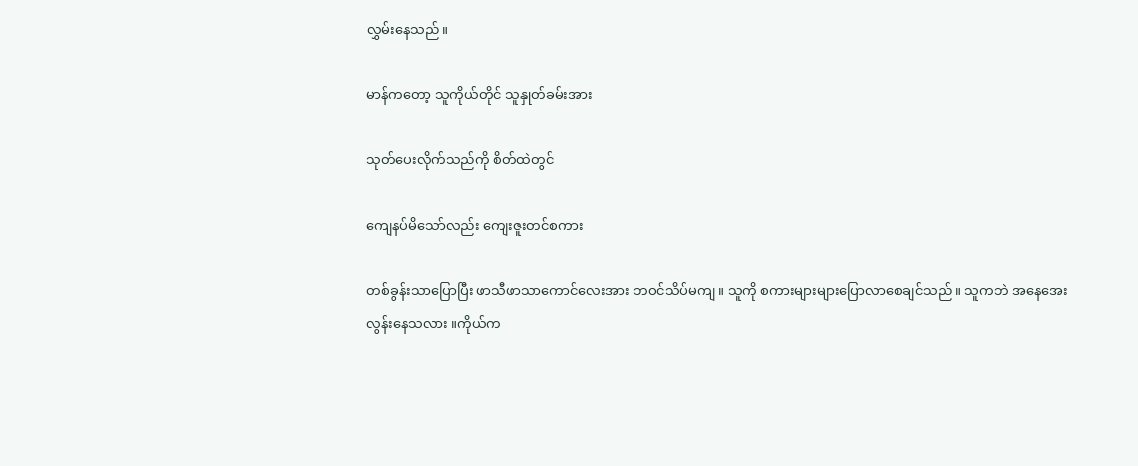လွှမ်းနေသည်။

မာန်ကတော့ သူကိုယ်တိုင် သူနှုတ်ခမ်းအား

သုတ်ပေးလိုက်သည်ကို စိတ်ထဲတွင်

ကျေနပ်မိသော်လည်း ကျေးဇူးတင်စကား

တစ်ခွန်းသာပြောပြီး ဖာသီဖာသာကောင်လေးအား ဘဝင်သိပ်မကျ။ သူကို စကားများများပြောလာစေချင်သည်။ သူကဘဲ အနေအေးလွန်းနေသလား ။ကိုယ်က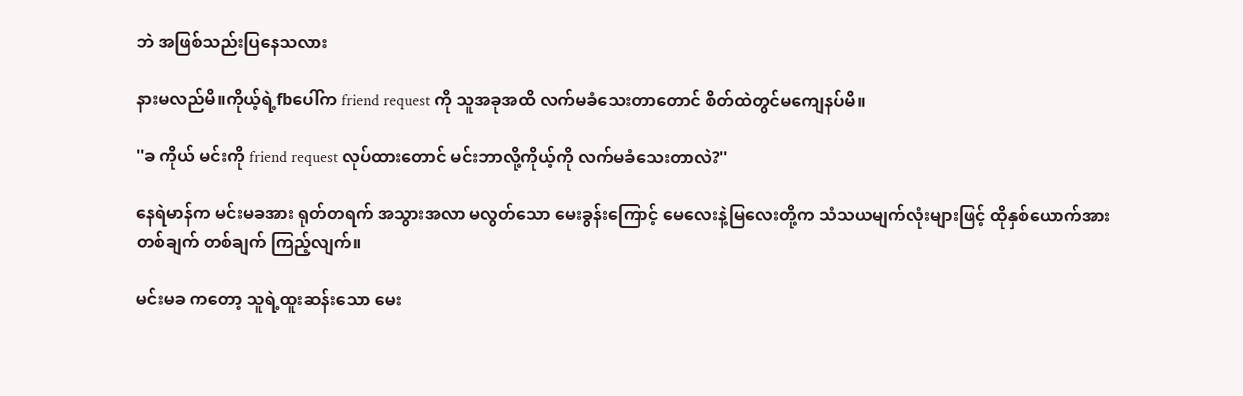ဘဲ အဖြစ်သည်းပြနေသလား

နားမလည်မိ။ကိုယ့်ရဲ့fbပေါ်က friend request ကို သူအခုအထိ လက်မခံသေးတာတောင် စိတ်ထဲတွင်မကျေနပ်မိ။

''ခ ကိုယ် မင်းကို friend request လုပ်ထားတောင် မင်းဘာလို့ကိုယ့်ကို လက်မခံသေးတာလဲ?''

နေရဲမာန်က မင်းမခအား ရုတ်တရက် အသွားအလာ မလွတ်သော မေးခွန်းကြောင့် မေလေးနဲ့မြလေးတို့က သံသယမျက်လုံးများဖြင့် ထိုနှစ်ယောက်အား တစ်ချက် တစ်ချက် ကြည့်လျက်။

မင်းမခ ကတော့ သူရဲ့ထူးဆန်းသော မေး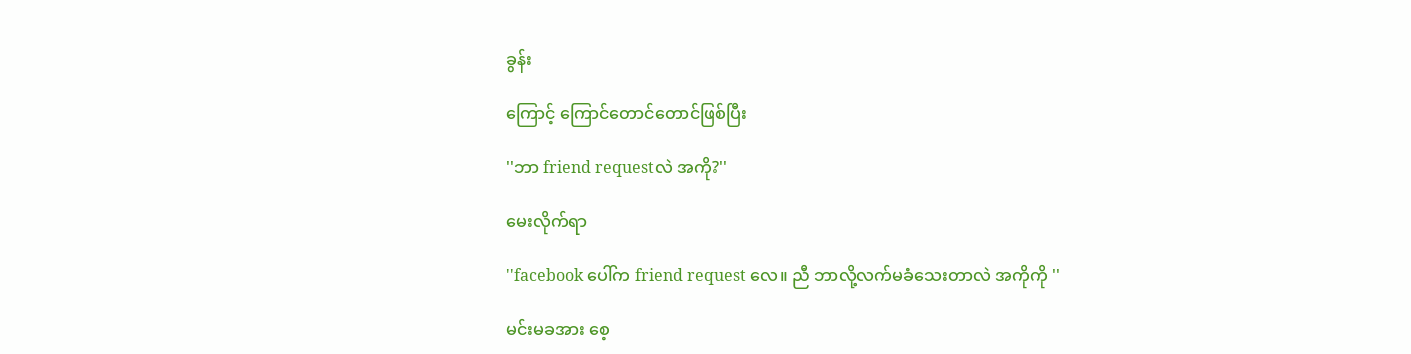ခွန်း

ကြောင့် ကြောင်တောင်တောင်ဖြစ်ပြီး

''ဘာ friend requestလဲ အကို?''

မေးလိုက်ရာ

''facebook ပေါ်က friend request လေ။ ညီ ဘာလို့လက်မခံသေးတာလဲ အကိုကို ''

မင်းမခအား စေ့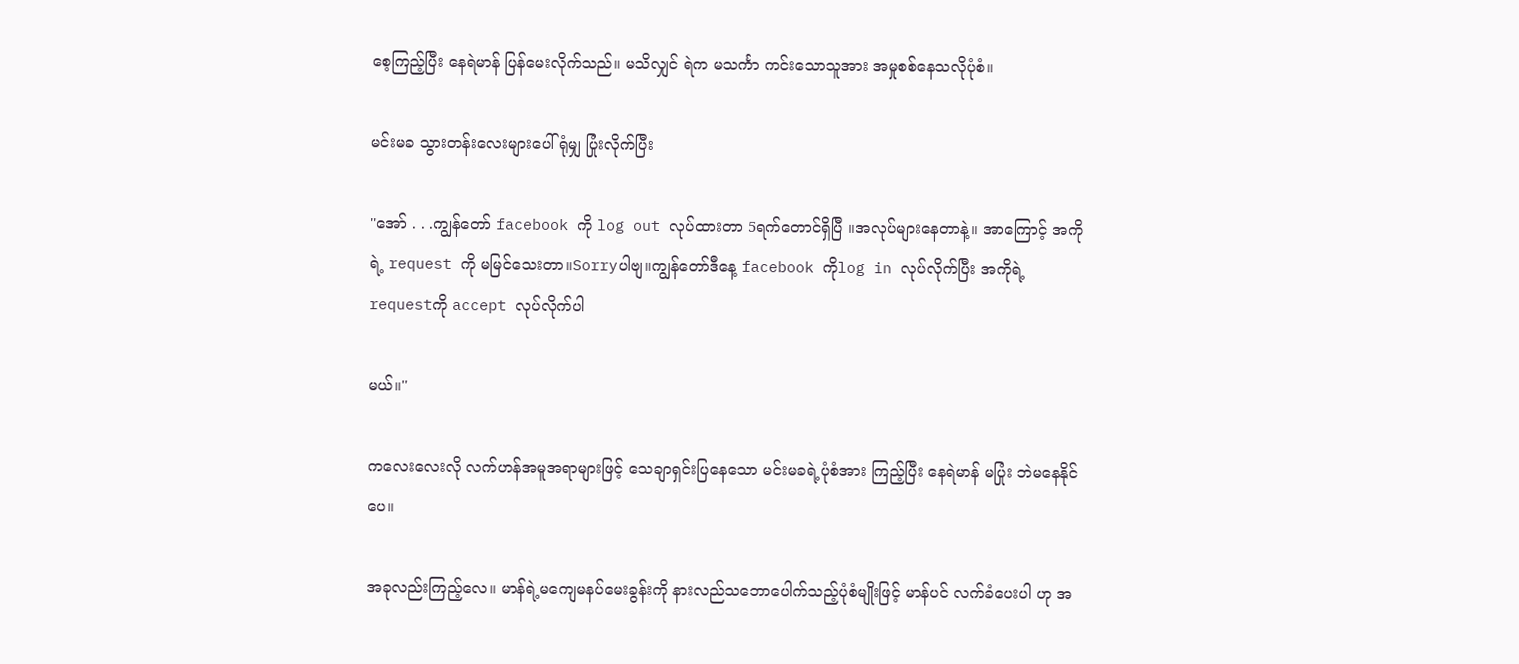စေ့ကြည့်ပြီး နေရဲမာန် ပြန်မေးလိုက်သည်။ မသိလျှင် ရဲက မသင်္ကာ ကင်းသောသူအား အမှုစစ်နေသလိုပုံစံ။

မင်းမခ သွားတန်းလေးများပေါ်ရုံမျှ ပြုံးလိုက်ပြီး

''အော် . . .ကျွန်တော် facebook ကို log out လုပ်ထားတာ 5ရက်တောင်ရှိပြီ ။အလုပ်များနေတာနဲ့။ အာကြောင့် အကိုရဲ့ request ကို မမြင်သေးတာ။Sorryပါဗျ။ကျွန်တော်ဒီနေ့ facebook ကိုlog in လုပ်လိုက်ပြီး အကိုရဲ့ requestကို accept လုပ်လိုက်ပါ

မယ်။''

ကလေးလေးလို လက်ဟန်အမူအရာများဖြင့် သေချာရှင်းပြနေသော မင်းမခရဲ့ပုံစံအား ကြည့်ပြီး နေရဲမာန် မပြုံး ဘဲမနေနိုင်ပေ။

အခုလည်းကြည့်လေ။ မာန်ရဲ့မကျေမနပ်မေးခွန်းကို နားလည်သဘောပေါက်သည့်ပုံစံမျိုးဖြင့် မာန်ပင် လက်ခံပေးပါ ဟု အ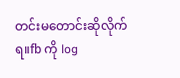တင်းမတောင်းဆိုလိုက်ရ။fb ကို log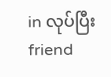in လုပ်ပြီး friend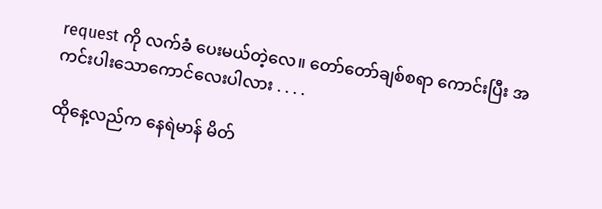request ကို လက်ခံ ပေးမယ်တဲ့လေ။ တော်တော်ချစ်စရာ ကောင်းပြီး အကင်းပါးသောကောင်လေးပါလား . . . .

ထိုနေ့လည်က နေရဲမာန် မိတ်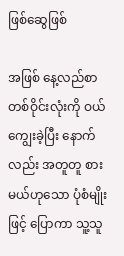ဖြစ်ဆွေဖြစ်

အဖြစ် နေ့လည်စာ တစ်ဝိုင်းလုံးကို ဝယ်ကျွေးခဲ့ပြီး နောက်လည်း အတူတူ စားမယ်ဟုသော ပုံစံမျိုးဖြင့် ပြောကာ သူ့သူ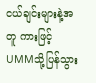ငယ်ချင်းများနဲ့အတူ ကားဖြင့် UMMသို့ပြန်သွား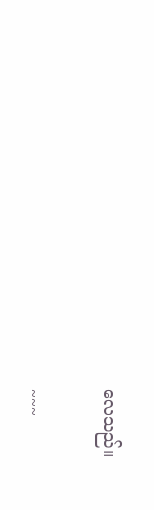လေသည်။

~~~